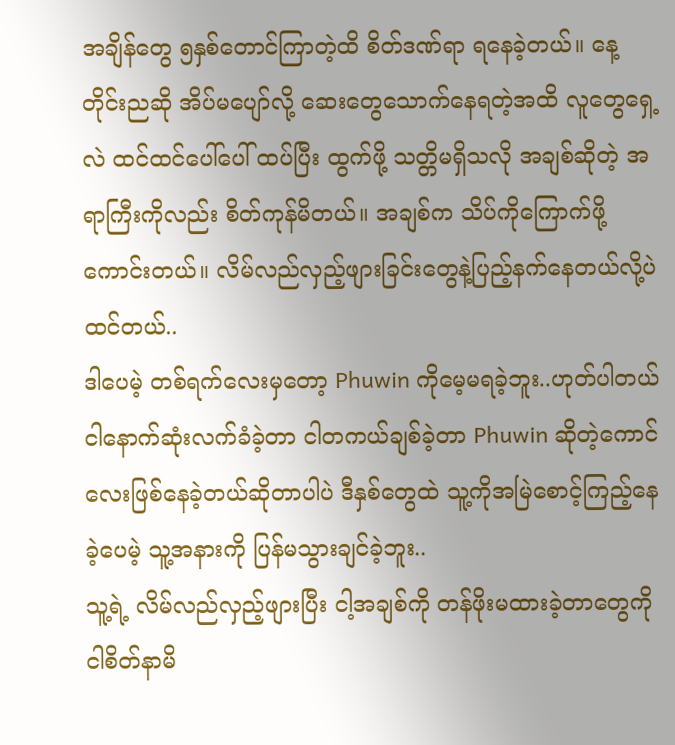အချိန်တွေ ၅နှစ်တောင်ကြာတဲ့ထိ စိတ်ဒဏ်ရာ ရနေခဲ့တယ်။ နေ့တိုင်းညဆို အိပ်မပျော်လို့ ဆေးတွေသောက်နေရတဲ့အထိ လူတွေရှေ့လဲ ထင်ထင်ပေါ်ပေါ် ထပ်ပြီး ထွက်ဖို့ သတ္တိမရှိသလို အချစ်ဆိုတဲ့ အရာကြီးကိုလည်း စိတ်ကုန်မိတယ်။ အချစ်က သိပ်ကိုကြောက်ဖို့ကောင်းတယ်။ လိမ်လည်လှည့်ဖျားခြင်းတွေနဲ့ပြည့်နက်နေတယ်လို့ပဲထင်တယ်..
ဒါပေမဲ့ တစ်ရက်လေးမှတော့ Phuwin ကိုမေ့မရခဲ့ဘူး..ဟုတ်ပါတယ် ငါနောက်ဆုံးလက်ခံခဲ့တာ ငါတကယ်ချစ်ခဲ့တာ Phuwin ဆိုတဲ့ကောင်လေးဖြစ်နေခဲ့တယ်ဆိုတာပါပဲ ဒီနှစ်တွေထဲ သူ့ကိုအမြဲစောင့်ကြည့်နေခဲ့ပေမဲ့ သူ့အနားကို ပြန်မသွားချင်ခဲ့ဘူး..
သူ့ရဲ့ လိမ်လည်လှည့်ဖျားပြီး ငါ့အချစ်ကို တန်ဖိုးမထားခဲ့တာတွေကို ငါစိတ်နာမိ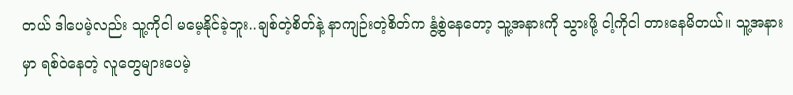တယ် ဒါပေမဲ့လည်း သူ့ကိုငါ မမေ့နိုင်ခဲ့ဘူး..ချစ်တဲ့စိတ်နဲ့ နာကျဉ်းတဲ့စိတ်က နွံ့စွဲနေတော့ သူ့အနားကို သွားဖို့ ငါ့ကိုငါ တားနေမိတယ်။ သူ့အနားမှာ ရစ်ဝဲနေတဲ့ လူတွေများပေမဲ့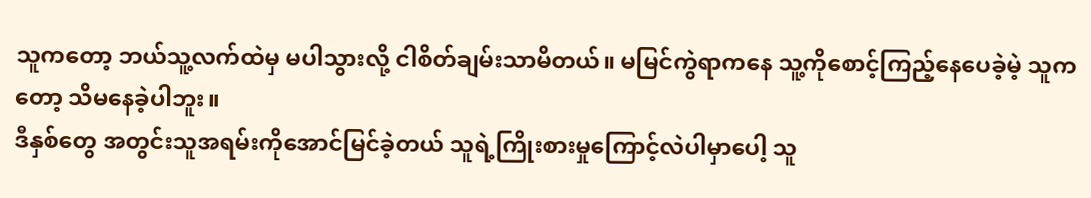သူကတော့ ဘယ်သူ့လက်ထဲမှ မပါသွားလို့ ငါစိတ်ချမ်းသာမိတယ်။ မမြင်ကွဲရာကနေ သူ့ကိုစောင့်ကြည့်နေပေခဲ့မဲ့ သူကတော့ သိမနေခဲ့ပါဘူး။
ဒီနှစ်တွေ အတွင်းသူအရမ်းကိုအောင်မြင်ခဲ့တယ် သူရဲ့ကြိုးစားမှုကြောင့်လဲပါမှာပေါ့ သူ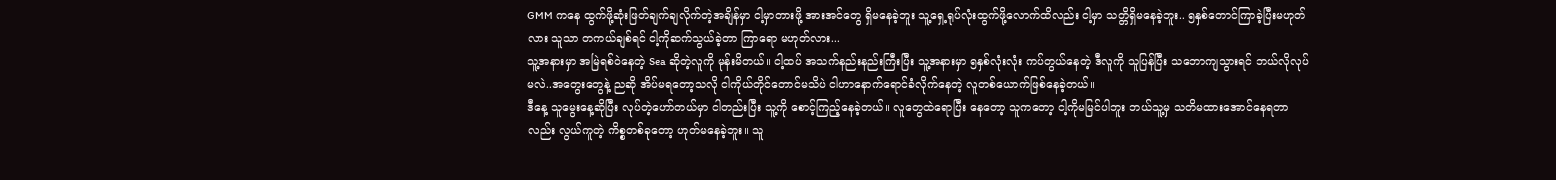GMM ကနေ ထွက်ဖို့ဆုံးဖြတ်ချက်ချလိုက်တဲ့အချိန်မှာ ငါ့မှာတားဖို့ အားအင်တွေ ရှိမနေခဲ့ဘူး သူ့ရှေ့ရုပ်လုံးထွက်ဖို့လောက်ထိလည်း ငါ့မှာ သတ္တိရှိမနေခဲ့ဘူး.. ၅နှစ်တောင်ကြာခဲ့ပြီးမဟုတ်လား သူသာ တကယ်ချစ်ရင် ငါ့ကိုဆက်သွယ်ခဲ့တာ ကြာရော မဟုတ်လား...
သူ့အနားမှာ အမြဲရစ်ဝဲနေတဲ့ Sea ဆိုတဲ့လူကို မုန်းမိတယ်။ ငါ့ထပ် အသက်နည်းနည်းကြီးပြီး သူ့အနားမှာ ၅နှစ်လုံးလုံး ကပ်တွယ်နေတဲ့ ဒီလူကို သူပြန်ပြီး သဘောကျသွားရင် ဘယ်လိုလုပ်မလဲ..အတွေးတွေနဲ့ ညဆို အိပ်မရတော့သလို ငါကိုယ်တိုင်တောင်မသိပဲ ငါဟာနောက်ရောင်ခံလိုက်နေတဲ့ လူတစ်ယောက်ဖြစ်နေခဲ့တယ်။
ဒီနေ့ သူမွေးနေ့ဆိုပြီး လုပ်တဲ့ဟော်တယ်မှာ ငါတည်းပြီး သူ့ကို စောင့်ကြည့်နေခဲ့တယ်။ လူတွေထဲရောပြီး နေတော့ သူကတော့ ငါ့ကိုမမြင်ပါဘူး ဘယ်သူ့မှ သတိမထားအောင်နေရတာလည်း လွယ်ကူတဲ့ ကိစ္စတစ်ခုတော့ ဟုတ်မနေခဲ့ဘူး။ သူ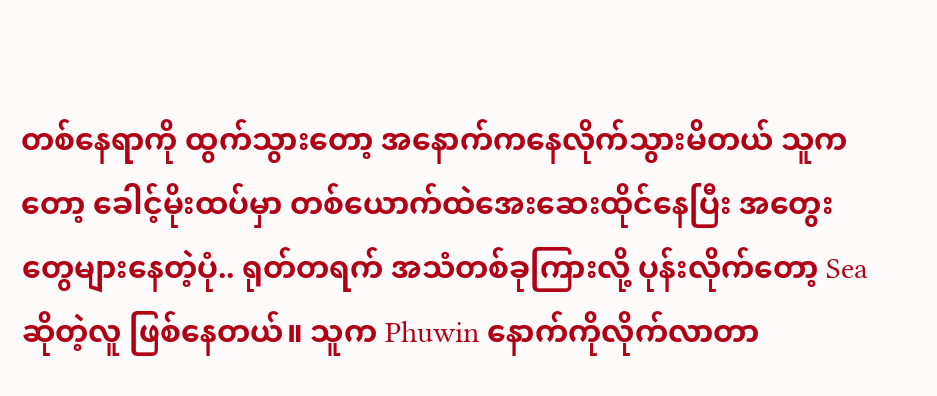တစ်နေရာကို ထွက်သွားတော့ အနောက်ကနေလိုက်သွားမိတယ် သူကတော့ ခေါင့်မိုးထပ်မှာ တစ်ယောက်ထဲအေးဆေးထိုင်နေပြီး အတွေးတွေများနေတဲ့ပုံ.. ရုတ်တရက် အသံတစ်ခုကြားလို့ ပုန်းလိုက်တော့ Sea ဆိုတဲ့လူ ဖြစ်နေတယ်။ သူက Phuwin နောက်ကိုလိုက်လာတာ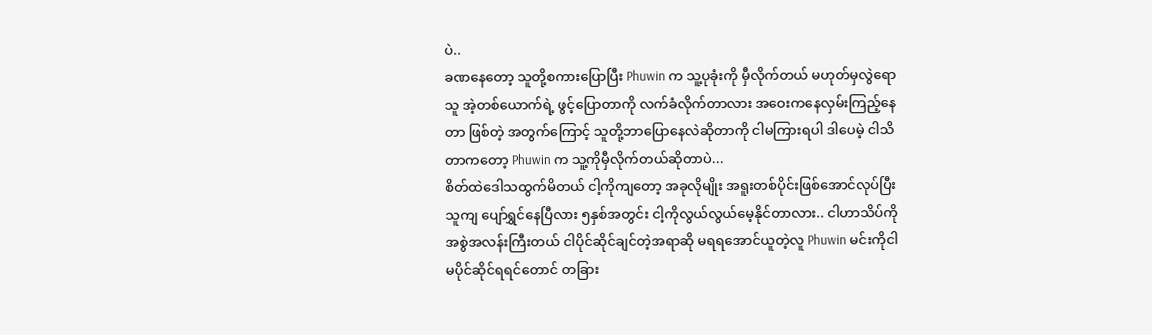ပဲ..
ခဏနေတော့ သူတို့စကားပြောပြီး Phuwin က သူ့ပုခုံးကို မှီလိုက်တယ် မဟုတ်မှလွဲရော သူ အဲ့တစ်ယောက်ရဲ့ ဖွင့်ပြောတာကို လက်ခံလိုက်တာလား အဝေးကနေလှမ်းကြည့်နေတာ ဖြစ်တဲ့ အတွက်ကြောင့် သူတို့ဘာပြောနေလဲဆိုတာကို ငါမကြားရပါ ဒါပေမဲ့ ငါသိတာကတော့ Phuwin က သူ့ကိုမှီလိုက်တယ်ဆိုတာပဲ...
စိတ်ထဲဒေါသထွက်မိတယ် ငါ့ကိုကျတော့ အခုလိုမျိုး အရူးတစ်ပိုင်းဖြစ်အောင်လုပ်ပြီး သူကျ ပျော်ရွှင်နေပြီလား ၅နှစ်အတွင်း ငါ့ကိုလွယ်လွယ်မေ့နိုင်တာလား.. ငါဟာသိပ်ကိုအစွဲအလန်းကြီးတယ် ငါပိုင်ဆိုင်ချင်တဲ့အရာဆို မရရအောင်ယူတဲ့လူ Phuwin မင်းကိုငါမပိုင်ဆိုင်ရရင်တောင် တခြား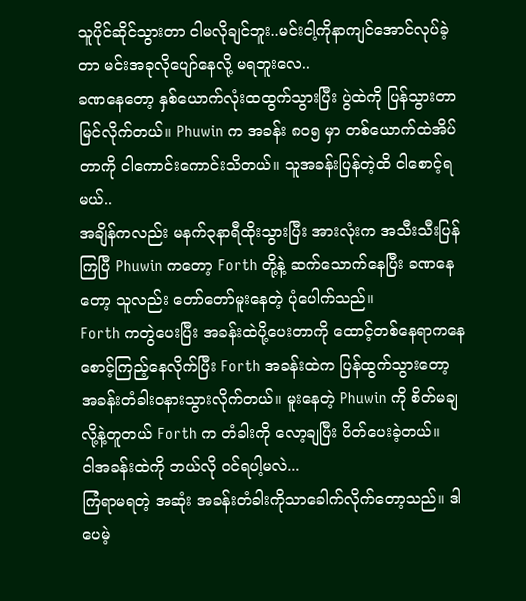သူပိုင်ဆိုင်သွားတာ ငါမလိုချင်ဘူး..မင်းငါ့ကိုနာကျင်အောင်လုပ်ခဲ့တာ မင်းအခုလိုပျော်နေလို့ မရဘူးလေ..
ခဏနေတော့ နှစ်ယောက်လုံးထထွက်သွားပြီး ပွဲထဲကို ပြန်သွားတာ မြင်လိုက်တယ်။ Phuwin က အခန်း ၈၀၅ မှာ တစ်ယောက်ထဲအိပ်တာကို ငါကောင်းကောင်းသိတယ်။ သူအခန်းပြန်တဲ့ထိ ငါစောင့်ရမယ်..
အချိန်ကလည်း မနက်၃နာရီထိုးသွားပြီး အားလုံးက အသီးသီးပြန်ကြပြီ Phuwin ကတော့ Forth တို့နဲ့ ဆက်သောက်နေပြီး ခဏနေတော့ သူလည်း တော်တော်မူးနေတဲ့ ပုံပေါက်သည်။
Forth ကတွဲပေးပြီး အခန်းထဲပို့ပေးတာကို ထောင့်တစ်နေရာကနေ စောင့်ကြည့်နေလိုက်ပြီး Forth အခန်းထဲက ပြန်ထွက်သွားတော့ အခန်းတံခါးဝနားသွားလိုက်တယ်။ မူးနေတဲ့ Phuwin ကို စိတ်မချလို့နဲ့တူတယ် Forth က တံခါးကို လော့ချပြီး ပိတ်ပေးခဲ့တယ်။
ငါအခန်းထဲကို ဘယ်လို ဝင်ရပါ့မလဲ...
ကြံရာမရတဲ့ အဆုံး အခန်းတံခါးကိုသာခေါက်လိုက်တော့သည်။ ဒါပေမဲ့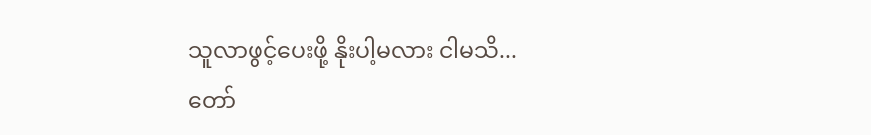သူလာဖွင့်ပေးဖို့ နိုးပါ့မလား ငါမသိ...
တော်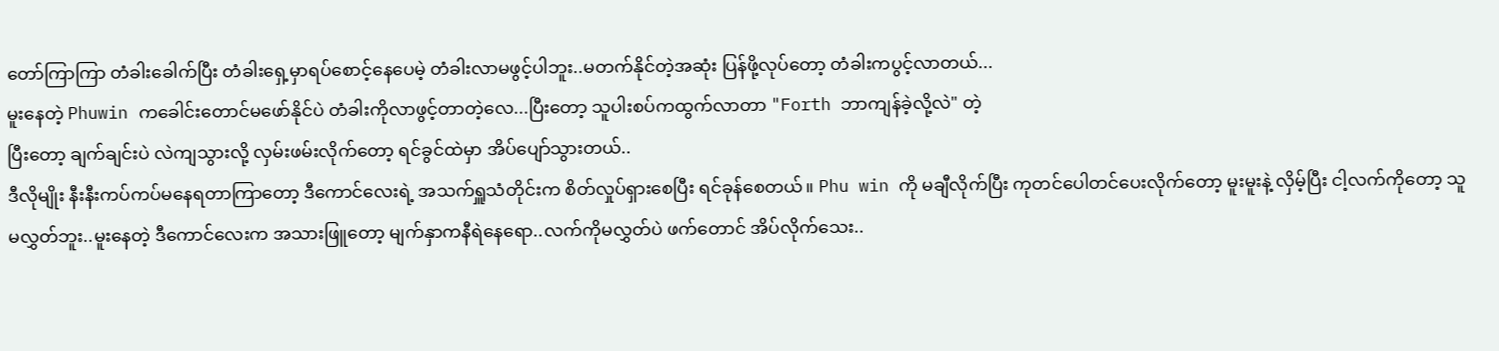တော်ကြာကြာ တံခါးခေါက်ပြီး တံခါးရှေ့မှာရပ်စောင့်နေပေမဲ့ တံခါးလာမဖွင့်ပါဘူး..မတက်နိုင်တဲ့အဆုံး ပြန်ဖို့လုပ်တော့ တံခါးကပွင့်လာတယ်...
မူးနေတဲ့ Phuwin ကခေါင်းတောင်မဖော်နိုင်ပဲ တံခါးကိုလာဖွင့်တာတဲ့လေ...ပြီးတော့ သူပါးစပ်ကထွက်လာတာ "Forth ဘာကျန်ခဲ့လို့လဲ" တဲ့
ပြီးတော့ ချက်ချင်းပဲ လဲကျသွားလို့ လှမ်းဖမ်းလိုက်တော့ ရင်ခွင်ထဲမှာ အိပ်ပျော်သွားတယ်..
ဒီလိုမျိုး နီးနီးကပ်ကပ်မနေရတာကြာတော့ ဒီကောင်လေးရဲ့ အသက်ရှူသံတိုင်းက စိတ်လှုပ်ရှားစေပြီး ရင်ခုန်စေတယ်။ Phu win ကို မချီလိုက်ပြီး ကုတင်ပေါတင်ပေးလိုက်တော့ မူးမူးနဲ့ လှိမ့်ပြီး ငါ့လက်ကိုတော့ သူမလွှတ်ဘူး..မူးနေတဲ့ ဒီကောင်လေးက အသားဖြူတော့ မျက်နှာကနီရဲနေရော..လက်ကိုမလွှတ်ပဲ ဖက်တောင် အိပ်လိုက်သေး..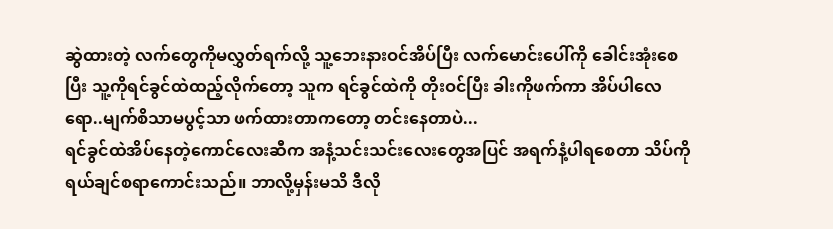ဆွဲထားတဲ့ လက်တွေကိုမလွှတ်ရက်လို့ သူ့ဘေးနားဝင်အိပ်ပြီး လက်မောင်းပေါ်ကို ခေါင်းအုံးစေပြီး သူ့ကိုရင်ခွင်ထဲထည့်လိုက်တော့ သူက ရင်ခွင်ထဲကို တိုးဝင်ပြီး ခါးကိုဖက်ကာ အိပ်ပါလေရော..မျက်စိသာမပွင့်သာ ဖက်ထားတာကတော့ တင်းနေတာပဲ...
ရင်ခွင်ထဲအိပ်နေတဲ့ကောင်လေးဆီက အနံ့သင်းသင်းလေးတွေအပြင် အရက်နံ့ပါရစေတာ သိပ်ကိုရယ်ချင်စရာကောင်းသည်။ ဘာလို့မှန်းမသိ ဒီလို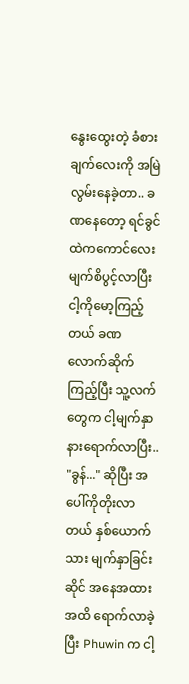နွေးထွေးတဲ့ ခံစားချက်လေးကို အမြဲလွမ်းနေခဲ့တာ.. ခဏနေတော့ ရင်ခွင်ထဲကကောင်လေး မျက်စိပွင့်လာပြီး ငါ့ကိုမော့ကြည့်တယ် ခဏလောက်ဆိုက်ကြည့်ပြီး သူ့လက်တွေက ငါ့မျက်နှာနားရောက်လာပြီး.. "ခွန်..." ဆိုပြီး အပေါ်ကိုတိုးလာတယ် နှစ်ယောက်သား မျက်နှာခြင်းဆိုင် အနေအထားအထိ ရောက်လာခဲ့ပြီး Phuwin က ငါ့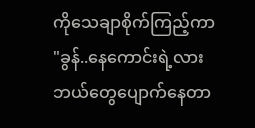ကိုသေချာစိုက်ကြည့်ကာ
"ခွန်..နေကောင်းရဲ့လား ဘယ်တွေပျောက်နေတာ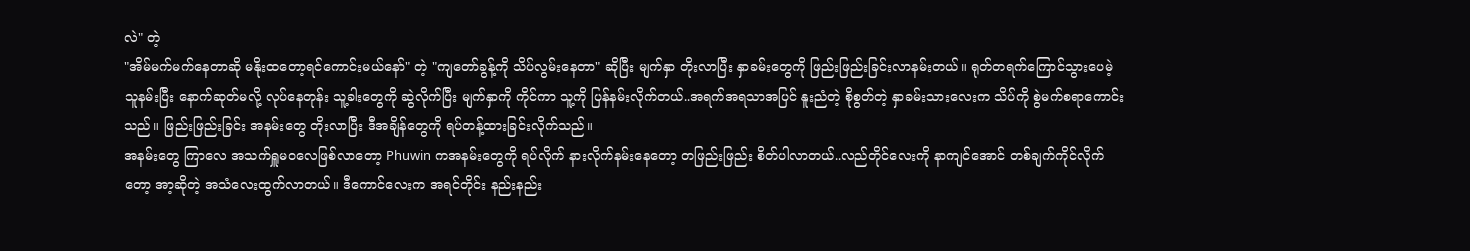လဲ" တဲ့
"အိမ်မက်မက်နေတာဆို မနိုးထတော့ရင်ကောင်းမယ်နော်" တဲ့ "ကျတော်ခွန့်ကို သိပ်လွမ်းနေတာ" ဆိုပြီး မျက်နှာ တိုးလာပြီး နှာခမ်းတွေကို ဖြည်းဖြည်းခြင်းလာနမ်းတယ်။ ရုတ်တရက်ကြောင်သွားပေမဲ့ သူနမ်းပြီး နောက်ဆုတ်မလို့ လုပ်နေတုန်း သူ့ခါးတွေကို ဆွဲလိုက်ပြီး မျက်နှာကို ကိုင်ကာ သူ့ကို ပြန်နမ်းလိုက်တယ်..အရက်အရသာအပြင် နူးညံတဲ့ စိုစွတ်တဲ့ နှာခမ်းသားလေးက သိပ်ကို စွဲမက်စရာကောင်းသည်။ ဖြည်းဖြည်းခြင်း အနမ်းတွေ တိုးလာပြီး ဒီအချိန်တွေကို ရပ်တန့်ထားခြင်းလိုက်သည်။
အနမ်းတွေ ကြာလေ အသက်ရှူမဝလေဖြစ်လာတော့ Phuwin ကအနမ်းတွေကို ရပ်လိုက် နားလိုက်နမ်းနေတော့ တဖြည်းဖြည်း စိတ်ပါလာတယ်..လည်တိုင်လေးကို နာကျင်အောင် တစ်ချက်ကိုင်လိုက်တော့ အာ့ဆိုတဲ့ အသံလေးထွက်လာတယ်။ ဒီကောင်လေးက အရင်တိုင်း နည်းနည်း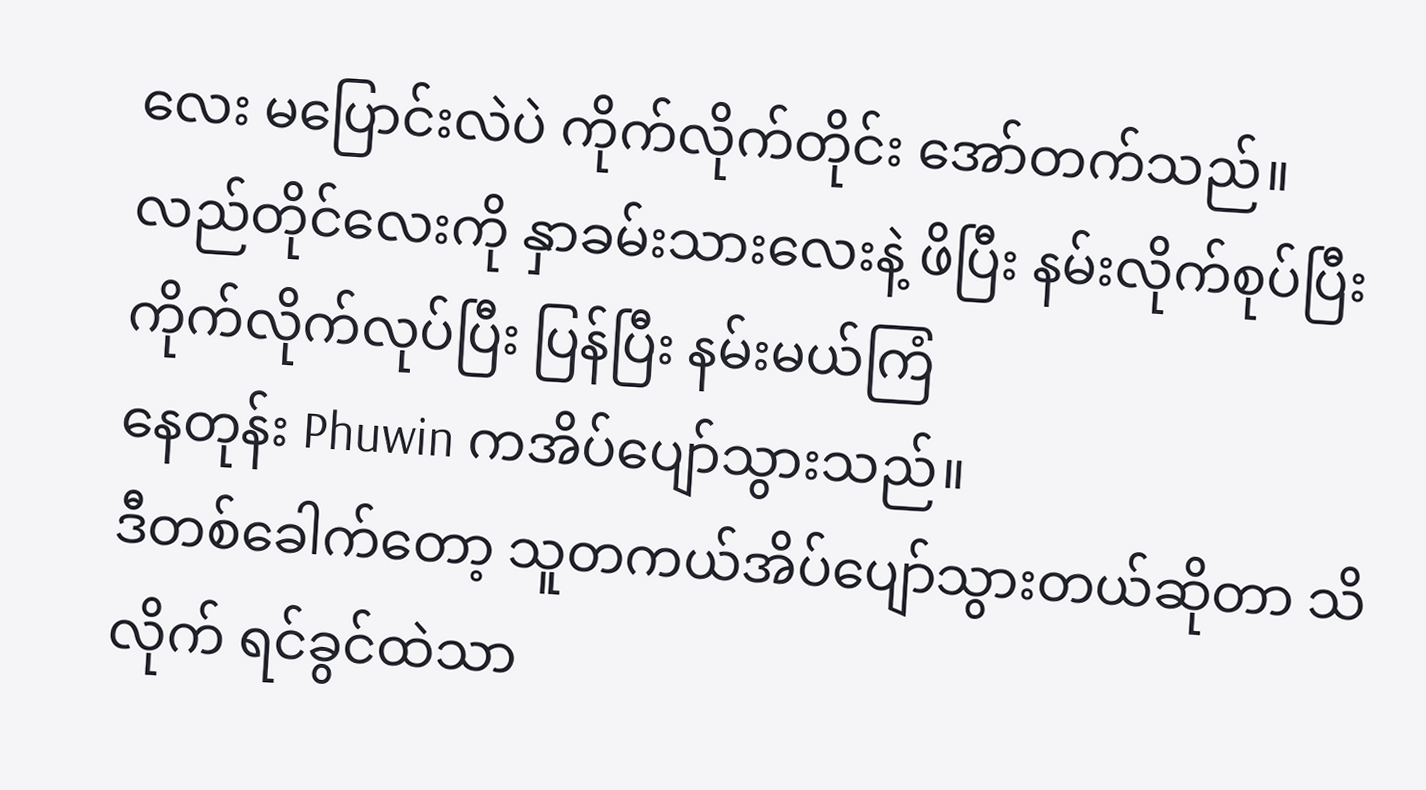လေး မပြောင်းလဲပဲ ကိုက်လိုက်တိုင်း အော်တက်သည်။
လည်တိုင်လေးကို နှာခမ်းသားလေးနဲ့ ဖိပြီး နမ်းလိုက်စုပ်ပြီး ကိုက်လိုက်လုပ်ပြီး ပြန်ပြီး နမ်းမယ်ကြံ
နေတုန်း Phuwin ကအိပ်ပျော်သွားသည်။
ဒီတစ်ခေါက်တော့ သူတကယ်အိပ်ပျော်သွားတယ်ဆိုတာ သိလိုက် ရင်ခွင်ထဲသာ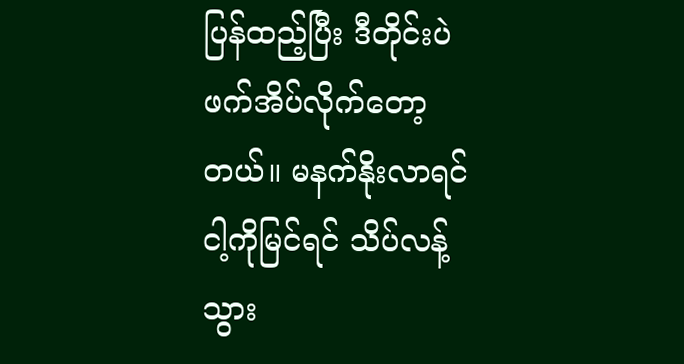ပြန်ထည့်ပြီး ဒီတိုင်းပဲဖက်အိပ်လိုက်တော့တယ်။ မနက်နိုးလာရင် ငါ့ကိုမြင်ရင် သိပ်လန့်သွား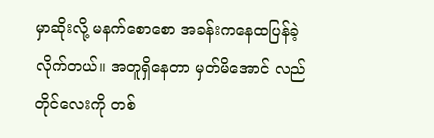မှာဆိုးလို့ မနက်စောစော အခန်းကနေထပြန်ခဲ့လိုက်တယ်။ အတူရှိနေတာ မှတ်မိအောင် လည်တိုင်လေးကို တစ်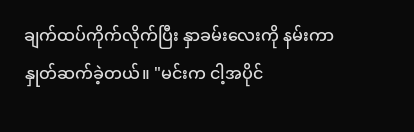ချက်ထပ်ကိုက်လိုက်ပြီး နှာခမ်းလေးကို နမ်းကာ နှုတ်ဆက်ခဲ့တယ်။ "မင်းက ငါ့အပိုင်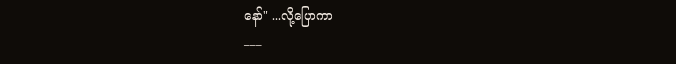နော်" ...လို့ပြောကာ
___